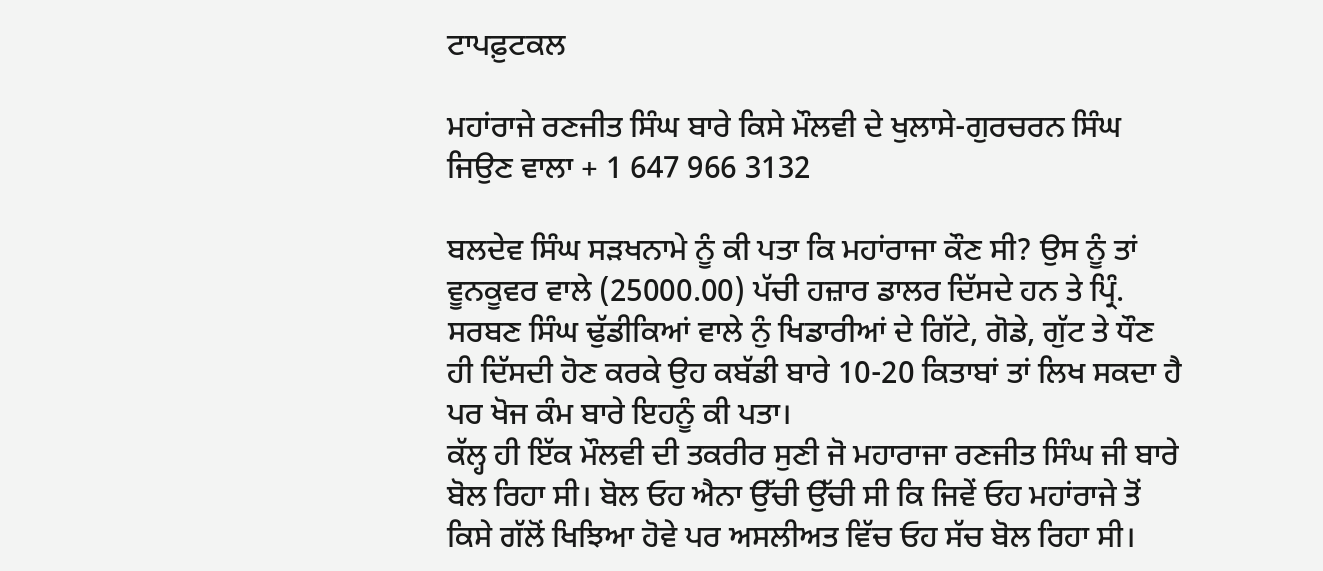ਟਾਪਫ਼ੁਟਕਲ

ਮਹਾਂਰਾਜੇ ਰਣਜੀਤ ਸਿੰਘ ਬਾਰੇ ਕਿਸੇ ਮੌਲਵੀ ਦੇ ਖੁਲਾਸੇ-ਗੁਰਚਰਨ ਸਿੰਘ ਜਿਉਣ ਵਾਲਾ + 1 647 966 3132

ਬਲਦੇਵ ਸਿੰਘ ਸੜਖਨਾਮੇ ਨੂੰ ਕੀ ਪਤਾ ਕਿ ਮਹਾਂਰਾਜਾ ਕੌਣ ਸੀ? ਉਸ ਨੂੰ ਤਾਂ ਵੂਨਕੂਵਰ ਵਾਲੇ (25000.00) ਪੱਚੀ ਹਜ਼ਾਰ ਡਾਲਰ ਦਿੱਸਦੇ ਹਨ ਤੇ ਪ੍ਰਿੰ. ਸਰਬਣ ਸਿੰਘ ਢੁੱਡੀਕਿਆਂ ਵਾਲੇ ਨੁੰ ਖਿਡਾਰੀਆਂ ਦੇ ਗਿੱਟੇ, ਗੋਡੇ, ਗੁੱਟ ਤੇ ਧੌਣ ਹੀ ਦਿੱਸਦੀ ਹੋਣ ਕਰਕੇ ਉਹ ਕਬੱਡੀ ਬਾਰੇ 10-20 ਕਿਤਾਬਾਂ ਤਾਂ ਲਿਖ ਸਕਦਾ ਹੈ ਪਰ ਖੋਜ ਕੰਮ ਬਾਰੇ ਇਹਨੂੰ ਕੀ ਪਤਾ।
ਕੱਲ੍ਹ ਹੀ ਇੱਕ ਮੌਲਵੀ ਦੀ ਤਕਰੀਰ ਸੁਣੀ ਜੋ ਮਹਾਰਾਜਾ ਰਣਜੀਤ ਸਿੰਘ ਜੀ ਬਾਰੇ ਬੋਲ ਰਿਹਾ ਸੀ। ਬੋਲ ਓਹ ਐਨਾ ਉੱਚੀ ਉੱਚੀ ਸੀ ਕਿ ਜਿਵੇਂ ਓਹ ਮਹਾਂਰਾਜੇ ਤੋਂ ਕਿਸੇ ਗੱਲੋਂ ਖਿਝਿਆ ਹੋਵੇ ਪਰ ਅਸਲੀਅਤ ਵਿੱਚ ਓਹ ਸੱਚ ਬੋਲ ਰਿਹਾ ਸੀ।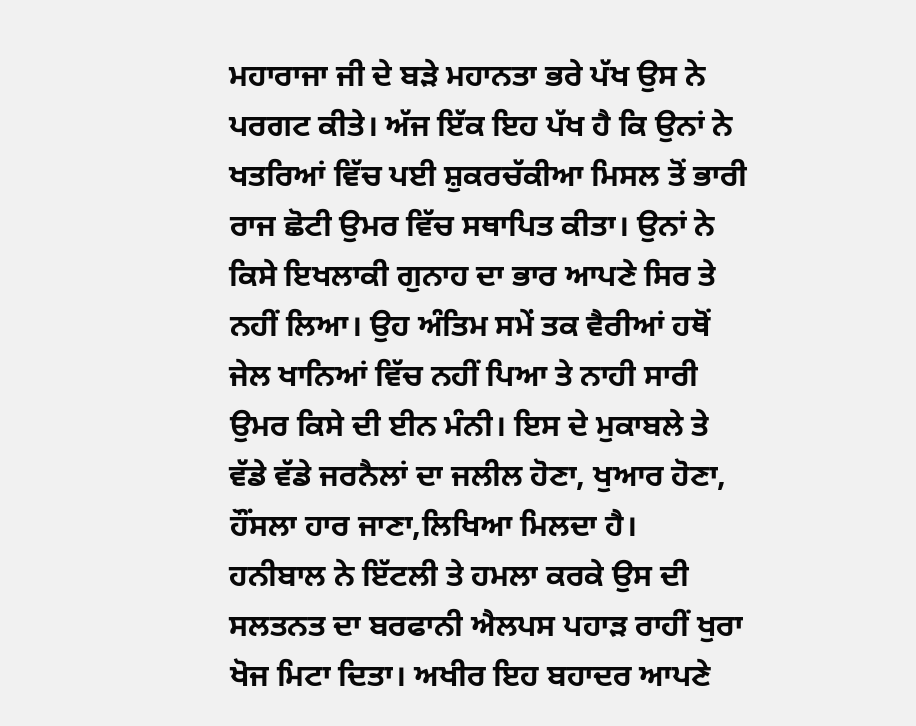ਮਹਾਰਾਜਾ ਜੀ ਦੇ ਬੜੇ ਮਹਾਨਤਾ ਭਰੇ ਪੱਖ ਉਸ ਨੇ ਪਰਗਟ ਕੀਤੇ। ਅੱਜ ਇੱਕ ਇਹ ਪੱਖ ਹੈ ਕਿ ਉਨਾਂ ਨੇ ਖਤਰਿਆਂ ਵਿੱਚ ਪਈ ਸ਼ੁਕਰਚੱਕੀਆ ਮਿਸਲ ਤੋਂ ਭਾਰੀ ਰਾਜ ਛੋਟੀ ਉਮਰ ਵਿੱਚ ਸਥਾਪਿਤ ਕੀਤਾ। ਉਨਾਂ ਨੇ ਕਿਸੇ ਇਖਲਾਕੀ ਗੁਨਾਹ ਦਾ ਭਾਰ ਆਪਣੇ ਸਿਰ ਤੇ ਨਹੀਂ ਲਿਆ। ਉਹ ਅੰਤਿਮ ਸਮੇਂ ਤਕ ਵੈਰੀਆਂ ਹਥੋਂ ਜੇਲ ਖਾਨਿਆਂ ਵਿੱਚ ਨਹੀਂ ਪਿਆ ਤੇ ਨਾਹੀ ਸਾਰੀ ਉਮਰ ਕਿਸੇ ਦੀ ਈਨ ਮੰਨੀ। ਇਸ ਦੇ ਮੁਕਾਬਲੇ ਤੇ ਵੱਡੇ ਵੱਡੇ ਜਰਨੈਲਾਂ ਦਾ ਜਲੀਲ ਹੋਣਾ, ਖੁਆਰ ਹੋਣਾ, ਹੌਂਸਲਾ ਹਾਰ ਜਾਣਾ,ਲਿਖਿਆ ਮਿਲਦਾ ਹੈ।
ਹਨੀਬਾਲ ਨੇ ਇੱਟਲੀ ਤੇ ਹਮਲਾ ਕਰਕੇ ਉਸ ਦੀ ਸਲਤਨਤ ਦਾ ਬਰਫਾਨੀ ਐਲਪਸ ਪਹਾੜ ਰਾਹੀਂ ਖੁਰਾ ਖੋਜ ਮਿਟਾ ਦਿਤਾ। ਅਖੀਰ ਇਹ ਬਹਾਦਰ ਆਪਣੇ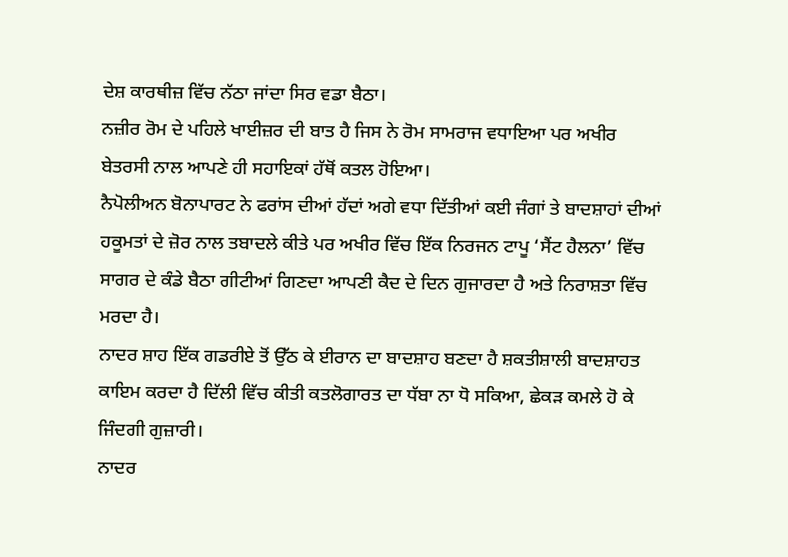ਦੇਸ਼ ਕਾਰਥੀਜ਼ ਵਿੱਚ ਨੱਠਾ ਜਾਂਦਾ ਸਿਰ ਵਡਾ ਬੈਠਾ।
ਨਜ਼ੀਰ ਰੋਮ ਦੇ ਪਹਿਲੇ ਖਾਈਜ਼ਰ ਦੀ ਬਾਤ ਹੈ ਜਿਸ ਨੇ ਰੋਮ ਸਾਮਰਾਜ ਵਧਾਇਆ ਪਰ ਅਖੀਰ ਬੇਤਰਸੀ ਨਾਲ ਆਪਣੇ ਹੀ ਸਹਾਇਕਾਂ ਹੱਥੋਂ ਕਤਲ ਹੋਇਆ।
ਨੈਪੋਲੀਅਨ ਬੋਨਾਪਾਰਟ ਨੇ ਫਰਾਂਸ ਦੀਆਂ ਹੱਦਾਂ ਅਗੇ ਵਧਾ ਦਿੱਤੀਆਂ ਕਈ ਜੰਗਾਂ ਤੇ ਬਾਦਸ਼ਾਹਾਂ ਦੀਆਂ ਹਕੂਮਤਾਂ ਦੇ ਜ਼ੋਰ ਨਾਲ ਤਬਾਦਲੇ ਕੀਤੇ ਪਰ ਅਖੀਰ ਵਿੱਚ ਇੱਕ ਨਿਰਜਨ ਟਾਪੂ ‘ਸੈਂਟ ਹੈਲਨਾ’ ਵਿੱਚ ਸਾਗਰ ਦੇ ਕੰਡੇ ਬੈਠਾ ਗੀਟੀਆਂ ਗਿਣਦਾ ਆਪਣੀ ਕੈਦ ਦੇ ਦਿਨ ਗੁਜਾਰਦਾ ਹੈ ਅਤੇ ਨਿਰਾਸ਼ਤਾ ਵਿੱਚ ਮਰਦਾ ਹੈ।
ਨਾਦਰ ਸ਼ਾਹ ਇੱਕ ਗਡਰੀਏ ਤੋਂ ਉੱਠ ਕੇ ਈਰਾਨ ਦਾ ਬਾਦਸ਼ਾਹ ਬਣਦਾ ਹੈ ਸ਼ਕਤੀਸ਼ਾਲੀ ਬਾਦਸ਼ਾਹਤ ਕਾਇਮ ਕਰਦਾ ਹੈ ਦਿੱਲੀ ਵਿੱਚ ਕੀਤੀ ਕਤਲੋਗਾਰਤ ਦਾ ਧੱਬਾ ਨਾ ਧੋ ਸਕਿਆ, ਛੇਕੜ ਕਮਲੇ ਹੋ ਕੇ ਜਿੰਦਗੀ ਗੁਜ਼ਾਰੀ।
ਨਾਦਰ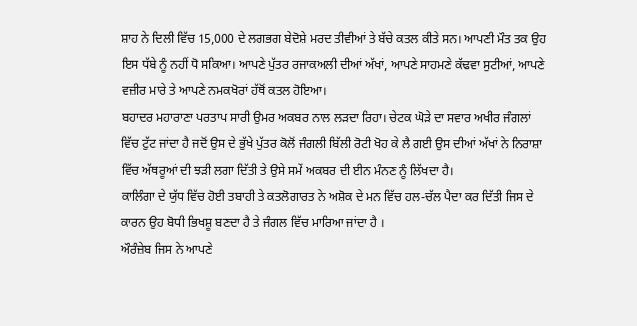ਸ਼ਾਹ ਨੇ ਦਿਲੀ ਵਿੱਚ 15,000 ਦੇ ਲਗਭਗ ਬੇਦੋਸ਼ੇ ਮਰਦ ਤੀਵੀਆਂ ਤੇ ਬੱਚੇ ਕਤਲ ਕੀਤੇ ਸਨ। ਆਪਣੀ ਮੌਤ ਤਕ ਉਹ ਇਸ ਧੱਬੇ ਨੂੰ ਨਹੀਂ ਧੋ ਸਕਿਆ। ਆਪਣੇ ਪੁੱਤਰ ਰਜਾਕਅਲੀ ਦੀਆਂ ਅੱਖਾਂ, ਆਪਣੇ ਸਾਹਮਣੇ ਕੱਢਵਾ ਸੁਟੀਆਂ, ਆਪਣੇ ਵਜ਼ੀਰ ਮਾਰੇ ਤੇ ਆਪਣੇ ਨਮਕਖੋਰਾਂ ਹੱਥੋਂ ਕਤਲ ਹੋਇਆ।
ਬਹਾਦਰ ਮਹਾਰਾਣਾ ਪਰਤਾਪ ਸਾਰੀ ਉਮਰ ਅਕਬਰ ਨਾਲ ਲੜਦਾ ਰਿਹਾ। ਚੇਟਕ ਘੋੜੇ ਦਾ ਸਵਾਰ ਅਖੀਰ ਜੰਗਲਾਂ ਵਿੱਚ ਟੁੱਟ ਜਾਂਦਾ ਹੈ ਜਦੋਂ ਉਸ ਦੇ ਭੁੱਖੇ ਪੁੱਤਰ ਕੋਲੋਂ ਜੰਗਲੀ ਬਿੱਲੀ ਰੋਟੀ ਖੋਹ ਕੇ ਲੈ ਗਈ ਉਸ ਦੀਆਂ ਅੱਖਾਂ ਨੇ ਨਿਰਾਸ਼ਾ ਵਿੱਚ ਅੱਥਰੂਆਂ ਦੀ ਝੜੀ ਲਗਾ ਦਿੱਤੀ ਤੇ ਉਸੇ ਸਮੇਂ ਅਕਬਰ ਦੀ ਈਨ ਮੰਨਣ ਨੂੰ ਲਿੱਖਦਾ ਹੈ।
ਕਾਲਿੰਗਾ ਦੇ ਯੁੱਧ ਵਿੱਚ ਹੋਈ ਤਬਾਹੀ ਤੇ ਕਤਲੋਗਾਰਤ ਨੇ ਅਸ਼ੋਕ ਦੇ ਮਨ ਵਿੱਚ ਹਲ-ਚੱਲ ਪੈਦਾ ਕਰ ਦਿੱਤੀ ਜਿਸ ਦੇ ਕਾਰਨ ਉਹ ਬੋਧੀ ਭਿਖਸ਼ੂ ਬਣਦਾ ਹੈ ਤੇ ਜੰਗਲ ਵਿੱਚ ਮਾਰਿਆ ਜਾਂਦਾ ਹੈ ।
ਔਰੰਜ਼ੇਬ ਜਿਸ ਨੇ ਆਪਣੇ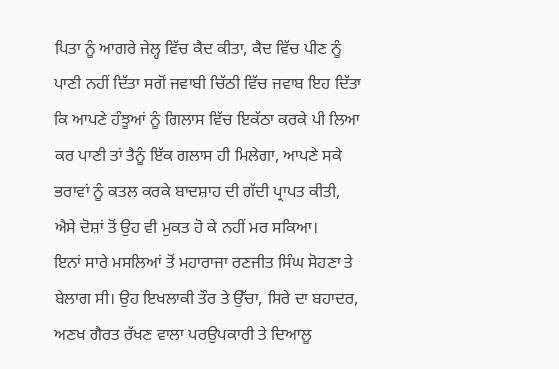ਪਿਤਾ ਨੂੰ ਆਗਰੇ ਜੇਲ੍ਹ ਵਿੱਚ ਕੈਦ ਕੀਤਾ, ਕੈਦ ਵਿੱਚ ਪੀਣ ਨੂੰ ਪਾਣੀ ਨਹੀਂ ਦਿੱਤਾ ਸਗੋਂ ਜਵਾਬੀ ਚਿੱਠੀ ਵਿੱਚ ਜਵਾਬ ਇਹ ਦਿੱਤਾ ਕਿ ਆਪਣੇ ਹੰਝੂਆਂ ਨੂੰ ਗਿਲਾਸ ਵਿੱਚ ਇਕੱਠਾ ਕਰਕੇ ਪੀ ਲਿਆ ਕਰ ਪਾਣੀ ਤਾਂ ਤੈਨੂੰ ਇੱਕ ਗਲਾਸ ਹੀ ਮਿਲੇਗਾ, ਆਪਣੇ ਸਕੇ ਭਰਾਵਾਂ ਨੂੰ ਕਤਲ ਕਰਕੇ ਬਾਦਸ਼ਾਹ ਦੀ ਗੱਦੀ ਪ੍ਰਾਪਤ ਕੀਤੀ, ਐਸੇ ਦੋਸ਼ਾਂ ਤੋਂ ਉਹ ਵੀ ਮੁਕਤ ਹੋ ਕੇ ਨਹੀਂ ਮਰ ਸਕਿਆ।
ਇਨਾਂ ਸਾਰੇ ਮਸਲਿਆਂ ਤੋਂ ਮਹਾਰਾਜਾ ਰਣਜੀਤ ਸਿੰਘ ਸੋਹਣਾ ਤੇ ਬੇਲਾਗ ਸੀ। ਉਹ ਇਖਲਾਕੀ ਤੌਰ ਤੇ ਉੱਚਾ, ਸਿਰੇ ਦਾ ਬਹਾਦਰ, ਅਣਖ ਗੈਰਤ ਰੱਖਣ ਵਾਲਾ ਪਰਉਪਕਾਰੀ ਤੇ ਦਿਆਲੂ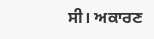ਸੀ। ਅਕਾਰਣ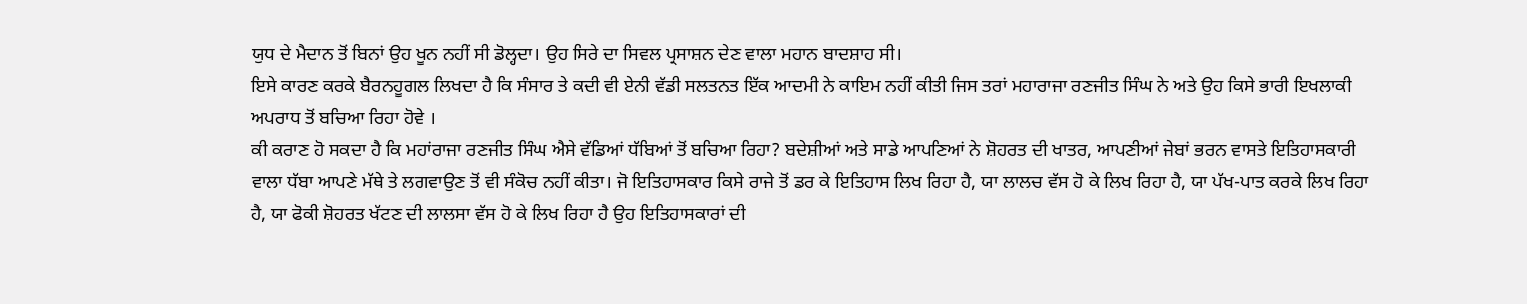ਯੁਧ ਦੇ ਮੈਦਾਨ ਤੋਂ ਬਿਨਾਂ ਉਹ ਖੂਨ ਨਹੀਂ ਸੀ ਡੋਲ੍ਹਦਾ। ਉਹ ਸਿਰੇ ਦਾ ਸਿਵਲ ਪ੍ਰਸਾਸ਼ਨ ਦੇਣ ਵਾਲਾ ਮਹਾਨ ਬਾਦਸ਼ਾਹ ਸੀ।
ਇਸੇ ਕਾਰਣ ਕਰਕੇ ਬੈਰਨਹੂਗਲ ਲਿਖਦਾ ਹੈ ਕਿ ਸੰਸਾਰ ਤੇ ਕਦੀ ਵੀ ਏਨੀ ਵੱਡੀ ਸਲਤਨਤ ਇੱਕ ਆਦਮੀ ਨੇ ਕਾਇਮ ਨਹੀਂ ਕੀਤੀ ਜਿਸ ਤਰਾਂ ਮਹਾਰਾਜਾ ਰਣਜੀਤ ਸਿੰਘ ਨੇ ਅਤੇ ਉਹ ਕਿਸੇ ਭਾਰੀ ਇਖਲਾਕੀ ਅਪਰਾਧ ਤੋਂ ਬਚਿਆ ਰਿਹਾ ਹੋਵੇ ।
ਕੀ ਕਰਾਣ ਹੋ ਸਕਦਾ ਹੈ ਕਿ ਮਹਾਂਰਾਜਾ ਰਣਜੀਤ ਸਿੰਘ ਐਸੇ ਵੱਡਿਆਂ ਧੱਬਿਆਂ ਤੋਂ ਬਚਿਆ ਰਿਹਾ? ਬਦੇਸ਼ੀਆਂ ਅਤੇ ਸਾਡੇ ਆਪਣਿਆਂ ਨੇ ਸ਼ੋਹਰਤ ਦੀ ਖਾਤਰ, ਆਪਣੀਆਂ ਜੇਬਾਂ ਭਰਨ ਵਾਸਤੇ ਇਤਿਹਾਸਕਾਰੀ ਵਾਲਾ ਧੱਬਾ ਆਪਣੇ ਮੱਥੇ ਤੇ ਲਗਵਾਉਣ ਤੋਂ ਵੀ ਸੰਕੋਚ ਨਹੀਂ ਕੀਤਾ। ਜੋ ਇਤਿਹਾਸਕਾਰ ਕਿਸੇ ਰਾਜੇ ਤੋਂ ਡਰ ਕੇ ਇਤਿਹਾਸ ਲਿਖ ਰਿਹਾ ਹੈ, ਯਾ ਲਾਲਚ ਵੱਸ ਹੋ ਕੇ ਲਿਖ ਰਿਹਾ ਹੈ, ਯਾ ਪੱਖ-ਪਾਤ ਕਰਕੇ ਲਿਖ ਰਿਹਾ ਹੈ, ਯਾ ਫੋਕੀ ਸ਼ੋਹਰਤ ਖੱਟਣ ਦੀ ਲਾਲਸਾ ਵੱਸ ਹੋ ਕੇ ਲਿਖ ਰਿਹਾ ਹੈ ਉਹ ਇਤਿਹਾਸਕਾਰਾਂ ਦੀ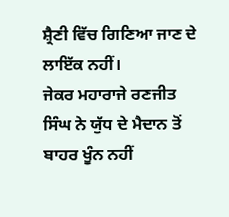ਸ਼੍ਰੈਣੀ ਵਿੱਚ ਗਿਣਿਆ ਜਾਣ ਦੇ ਲਾਇੱਕ ਨਹੀਂ।
ਜੇਕਰ ਮਹਾਰਾਜੇ ਰਣਜੀਤ ਸਿੰਘ ਨੇ ਯੁੱਧ ਦੇ ਮੈਦਾਨ ਤੋਂ ਬਾਹਰ ਖੂੰਨ ਨਹੀਂ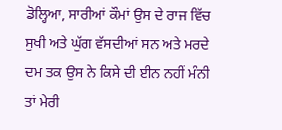ਡੋਲ੍ਹਿਆ, ਸਾਰੀਆਂ ਕੌਮਾਂ ਉਸ ਦੇ ਰਾਜ ਵਿੱਚ ਸੁਖੀ ਅਤੇ ਘੁੱਗ ਵੱਸਦੀਆਂ ਸਨ ਅਤੇ ਮਰਦੇ ਦਮ ਤਕ ਉਸ ਨੇ ਕਿਸੇ ਦੀ ਈਨ ਨਹੀਂ ਮੰਨੀ ਤਾਂ ਮੇਰੀ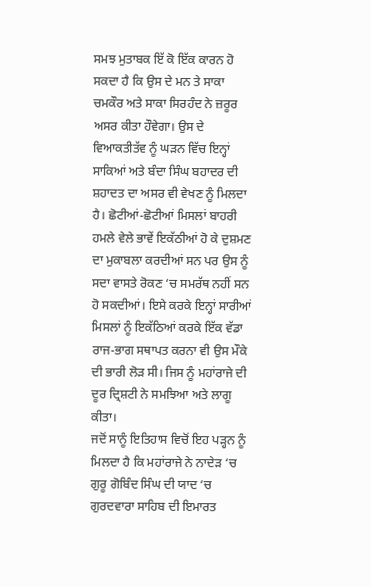ਸਮਝ ਮੁਤਾਬਕ ਇੱ ਕੋ ਇੱਕ ਕਾਰਨ ਹੋ ਸਕਦਾ ਹੈ ਕਿ ਉਸ ਦੇ ਮਨ ਤੇ ਸਾਕਾ ਚਮਕੌਰ ਅਤੇ ਸਾਕਾ ਸਿਰਹੰਦ ਨੇ ਜ਼ਰੂਰ ਅਸਰ ਕੀਤਾ ਹੌਵੇਗਾ। ਉਸ ਦੇ ਵਿਆਕਤੀਤੱਵ ਨੂੰ ਘੜਨ ਵਿੱਚ ਇਨ੍ਹਾਂ ਸਾਕਿਆਂ ਅਤੇ ਬੰਦਾ ਸਿੰਘ ਬਹਾਦਰ ਦੀ ਸ਼ਹਾਦਤ ਦਾ ਅਸਰ ਵੀ ਵੇਖਣ ਨੂੰ ਮਿਲਦਾ ਹੈ। ਛੋਟੀਆਂ-ਛੋਟੀਆਂ ਮਿਸਲਾਂ ਬਾਹਰੀ ਹਮਲੇ ਵੇਲੇ ਭਾਵੇਂ ਇਕੱਠੀਆਂ ਹੋ ਕੇ ਦੁਸ਼ਮਣ ਦਾ ਮੁਕਾਬਲਾ ਕਰਦੀਆਂ ਸਨ ਪਰ ਉਸ ਨੂੰ ਸਦਾ ਵਾਸਤੇ ਰੋਕਣ ‘ਚ ਸਮਰੱਥ ਨਹੀਂ ਸਨ ਹੋ ਸਕਦੀਆਂ। ਇਸੇ ਕਰਕੇ ਇਨ੍ਹਾਂ ਸਾਰੀਆਂ ਮਿਸਲਾਂ ਨੂੰ ਇਕੱਠਿਆਂ ਕਰਕੇ ਇੱਕ ਵੱਡਾ ਰਾਜ-ਭਾਗ ਸਥਾਪਤ ਕਰਨਾ ਵੀ ਉਸ ਮੌਕੇ ਦੀ ਭਾਰੀ ਲੋੜ ਸੀ। ਜਿਸ ਨੂੰ ਮਹਾਂਰਾਜੇ ਦੀ ਦੂਰ ਦ੍ਰਿਸ਼ਟੀ ਨੇ ਸਮਝਿਆ ਅਤੇ ਲਾਗੂ ਕੀਤਾ।
ਜਦੋਂ ਸਾਨੂੰ ਇਤਿਹਾਸ ਵਿਚੋਂ ਇਹ ਪੜ੍ਹਨ ਨੂੰ ਮਿਲਦਾ ਹੈ ਕਿ ਮਹਾਂਰਾਜੇ ਨੇ ਨਾਦੇੜ ‘ਚ ਗੁਰੂ ਗੋਬਿੰਦ ਸਿੰਘ ਦੀ ਯਾਦ ‘ਚ ਗੁਰਦਵਾਰਾ ਸਾਹਿਬ ਦੀ ਇਮਾਰਤ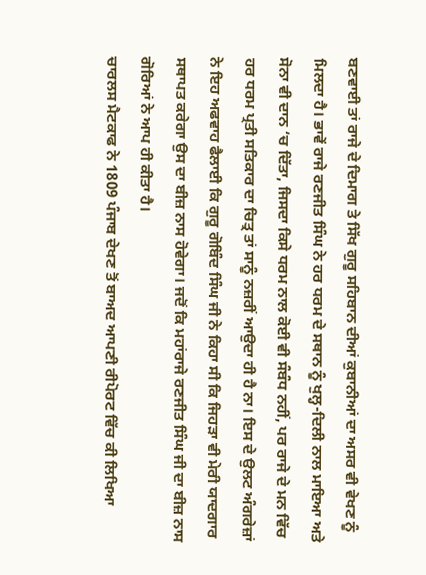ਬਣਵਾਈ ਤਾਂ ਰਾਜੇ ਦੇ ਦਿਮਾਗ ਤੇ ਸਿੱਖ ਗੁਰੂ ਸਹਿਬਾਨ ਦੀਆਂ ਕੁਬਾਨੀਆਂ ਦਾ ਅਸਰ ਵੀ ਵੇਖਣ ਨੂੰ ਮਿਲਦਾ ਹੈ। ਭਾਵੇਂ ਰਾਜੇ ਰਣਜੀਤ ਸਿੰਘ ਨੇ ਹਰ ਧਰਮ ਦੇ ਸਥਾਨ ਨੂੰ ਖੁਲ੍ਹ-ਦਿਲੀ ਨਾਲ ਮਾਇਆ ਅਤੇ ਸੋਨਾ ਵੀ ਦਾਨ ‘ਚ ਦਿੱਤਾ, ਜਿਸਦਾ ਕਿਸੇ ਧਰਮ ਨਾਲ ਕੋਈ ਵੀ ਸੰਬੰਧ ਨਹੀਂ, ਪਰ ਰਾਜੇ ਦੇ ਮਨ ਵਿੱਚ ਹਰ ਧਰਮ ਪ੍ਰਤੀ ਸਤਿਕਾਰ ਦਾ ਚਿਤ੍ਰ ਤਾਂ ਸਾਨੂੰ ਨਜ਼ਰੀਂ ਆਉਦਾ ਹੀ ਹੈ ਨਾ। ਇਸ ਦੇ ਉਲਟ ਅੰਗਰੇਜ਼ਾਂ ਨੇ ਇਹ ਅਫਵਾਹ ਫੈਲਾਈ ਕਿ ਗੁਰੂ ਗੋਬਿੰਦ ਸਿੰਘ ਜੀ ਨੇ ਕਿਹਾ ਸੀ ਕਿ ਜਿਹੜਾ ਵੀ ਮੇਰੀ ਯਾਦਗਾਰ ਸਥਾਪਤ ਕਰੇਗਾ ਉਸ ਦਾ ਬੀਜ਼ ਨਾਸ ਹੋਵੇਗਾ। ਜਦੋਂ ਕਿ ਮਹਾਂਰਾਜੇ ਰਣਜੀਤ ਸਿੰਘ ਜੀ ਦਾ ਬੀਜ਼ ਨਾਸ ਗੋਰਿਆਂ ਨੇ ਆਪ ਹੀ ਕੀਤਾ ਹੈ।
ਚਾਰਲਸ ਮੈਟਕਾਫ ਨੇ 1809 ਪੰਜਾਬ ਦੇਖਣ ਤੋਂ ਬਾਅਦ ਆਪਣੀ ਰੀਪੋਰਟ ਵਿੱਚ ਕੀ ਲਿਖਿਆ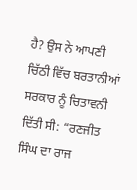ਹੈ? ਉਸ ਨੇ ਆਪਣੀ ਚਿੱਠੀ ਵਿੱਚ ਬਰਤਾਨੀਆਂ ਸਰਕਾਰ ਨੂੰ ਚਿਤਾਵਨੀ ਦਿੱਤੀ ਸੀ: “ਰਣਜੀਤ ਸਿੰਘ ਦਾ ਰਾਜ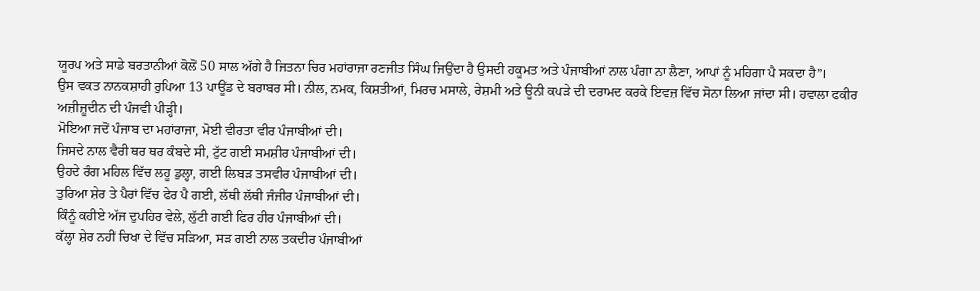ਯੂਰਪ ਅਤੇ ਸਾਡੇ ਬਰਤਾਨੀਆਂ ਕੋਲੋਂ 50 ਸਾਲ ਅੱਗੇ ਹੈ ਜਿਤਨਾ ਚਿਰ ਮਹਾਂਰਾਜਾ ਰਣਜੀਤ ਸਿੰਘ ਜਿਉਂਦਾ ਹੈ ਉਸਦੀ ਹਕੂਮਤ ਅਤੇ ਪੰਜਾਬੀਆਂ ਨਾਲ ਪੰਗਾ ਨਾ ਲੈਣਾ, ਆਪਾਂ ਨੂੰ ਮਹਿਗਾ ਪੈ ਸਕਦਾ ਹੈ”।
ਉਸ ਵਕਤ ਨਾਨਕਸ਼ਾਹੀ ਰੁਪਿਆ 13 ਪਾਊਂਡ ਦੇ ਬਰਾਬਰ ਸੀ। ਨੀਲ, ਨਮਕ, ਕਿਸ਼ਤੀਆਂ, ਮਿਰਚ ਮਸਾਲੇ, ਰੇਸ਼ਮੀ ਅਤੇ ਊਨੀ ਕਪੜੇ ਦੀ ਦਰਾਮਦ ਕਰਕੇ ਇਵਜ਼ ਵਿੱਚ ਸੋਨਾ ਲਿਆ ਜਾਂਦਾ ਸੀ। ਹਵਾਲਾ ਫਕੀਰ ਅਜ਼ੀਜ਼ੂਦੀਨ ਦੀ ਪੰਜਵੀ ਪੀੜ੍ਹੀ।
ਮੋਇਆ ਜਦੋਂ ਪੰਜਾਬ ਦਾ ਮਹਾਂਰਾਜਾ, ਮੋਈ ਵੀਰਤਾ ਵੀਰ ਪੰਜਾਬੀਆਂ ਦੀ।
ਜਿਸਦੇ ਨਾਲ ਵੈਰੀ ਥਰ ਥਰ ਕੰਬਦੇ ਸੀ, ਟੁੱਟ ਗਈ ਸਮਸ਼ੀਰ ਪੰਜਾਬੀਆਂ ਦੀ।
ਉਹਦੇ ਰੰਗ ਮਹਿਲ ਵਿੱਚ ਲਹੂ ਡੁਲ੍ਹਾ, ਗਈ ਲਿਬੜ ਤਸਵੀਰ ਪੰਜਾਬੀਆਂ ਦੀ।
ਤੁਰਿਆ ਸ਼ੇਰ ਤੇ ਪੈਰਾਂ ਵਿੱਚ ਫੇਰ ਪੈ ਗਈ, ਲੱਥੀ ਲੱਥੀ ਜੰਜੀਰ ਪੰਜਾਬੀਆਂ ਦੀ।
ਕਿੰਨੂੰ ਕਹੀਏ ਅੱਜ ਦੁਪਹਿਰ ਵੇਲੇ, ਲੁੱਟੀ ਗਈ ਫਿਰ ਹੀਰ ਪੰਜਾਬੀਆਂ ਦੀ।
ਕੱਲ੍ਹਾ ਸ਼ੇਰ ਨਹੀਂ ਚਿਖਾ ਦੇ ਵਿੱਚ ਸੜਿਆ, ਸੜ ਗਈ ਨਾਲ ਤਕਦੀਰ ਪੰਜਾਬੀਆਂ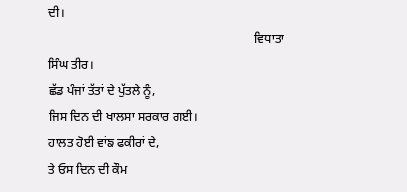ਦੀ।
                                                                  ਵਿਧਾਤਾ ਸਿੰਘ ਤੀਰ।
ਛੱਡ ਪੰਜਾਂ ਤੱਤਾਂ ਦੇ ਪੁੱਤਲੇ ਨੂੰ,
ਜਿਸ ਦਿਨ ਦੀ ਖਾਲਸਾ ਸਰਕਾਰ ਗਈ।
ਹਾਲਤ ਹੋਈ ਵਾਂਙ ਫਕੀਰਾਂ ਦੇ,
ਤੇ ਓਸ ਦਿਨ ਦੀ ਕੌਮ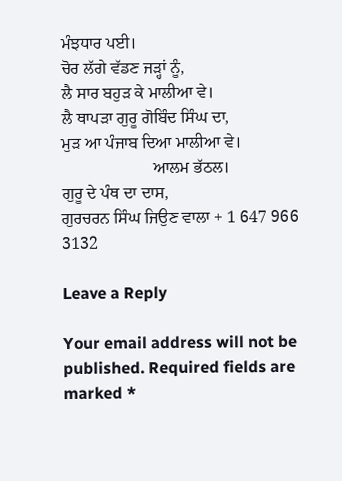ਮੰਝਧਾਰ ਪਈ।
ਚੋਰ ਲੱਗੇ ਵੱਡਣ ਜੜ੍ਹਾਂ ਨੂੰ,
ਲੈ ਸਾਰ ਬਹੁੜ ਕੇ ਮਾਲੀਆ ਵੇ।
ਲੈ ਥਾਪੜਾ ਗੁਰੂ ਗੋਬਿੰਦ ਸਿੰਘ ਦਾ,
ਮੁੜ ਆ ਪੰਜਾਬ ਦਿਆ ਮਾਲੀਆ ਵੇ।
                      ਆਲਮ ਭੱਠਲ।
ਗੁਰੂ ਦੇ ਪੰਥ ਦਾ ਦਾਸ,
ਗੁਰਚਰਨ ਸਿੰਘ ਜਿਉਣ ਵਾਲਾ + 1 647 966 3132

Leave a Reply

Your email address will not be published. Required fields are marked *